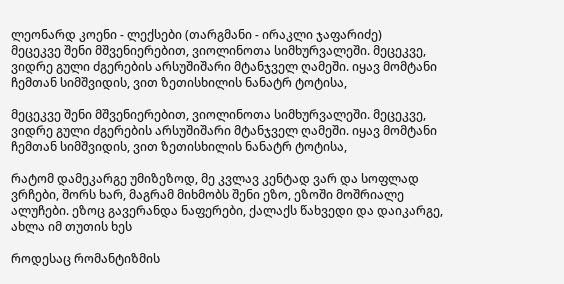ლეონარდ კოენი - ლექსები (თარგმანი - ირაკლი ჯაფარიძე)
მეცეკვე შენი მშვენიერებით, ვიოლინოთა სიმხურვალეში. მეცეკვე, ვიდრე გული ძგერების არსუშიშარი მტანჯველ ღამეში. იყავ მომტანი ჩემთან სიმშვიდის, ვით ზეთისხილის ნანატრ ტოტისა,

მეცეკვე შენი მშვენიერებით, ვიოლინოთა სიმხურვალეში. მეცეკვე, ვიდრე გული ძგერების არსუშიშარი მტანჯველ ღამეში. იყავ მომტანი ჩემთან სიმშვიდის, ვით ზეთისხილის ნანატრ ტოტისა,

რატომ დამეკარგე უმიზეზოდ, მე კვლავ კენტად ვარ და სოფლად ვრჩები, შორს ხარ, მაგრამ მიხმობს შენი ეზო, ეზოში მოშრიალე ალუჩები. ეზოც გავერანდა ნაფერები, ქალაქს წახვედი და დაიკარგე, ახლა იმ თუთის ხეს

როდესაც რომანტიზმის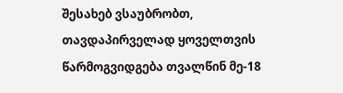შესახებ ვსაუბრობთ, თავდაპირველად ყოველთვის წარმოგვიდგება თვალწინ მე-18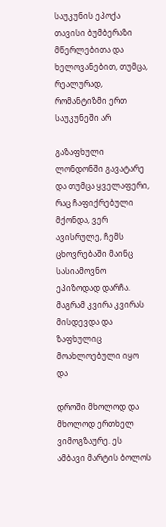საუკუნის ეპოქა თავისი ბუმბერაზი მწერლებითა და ხელოვანებით, თუმცა, რეალურად, რომანტიზმი ერთ საუკუნეში არ

გაზაფხული ლონდონში გავატარე და თუმცა ყველაფერი, რაც ჩაფიქრებული მქონდა, ვერ ავისრულე, ჩემს ცხოვრებაში მაინც სასიამოვნო ეპიზოდად დარჩა. მაგრამ კვირა კვირას მისდევდა და ზაფხულიც მოახლოებული იყო და

დროში მხოლოდ და მხოლოდ ერთხელ ვიმოგზაურე. ეს ამბავი მარტის ბოლოს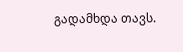გადამხდა თავს.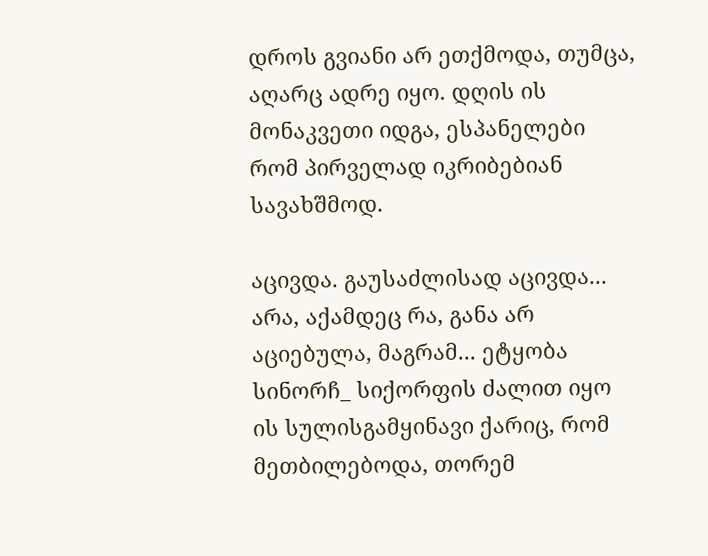დროს გვიანი არ ეთქმოდა, თუმცა, აღარც ადრე იყო. დღის ის მონაკვეთი იდგა, ესპანელები რომ პირველად იკრიბებიან სავახშმოდ.

აცივდა. გაუსაძლისად აცივდა... არა, აქამდეც რა, განა არ აციებულა, მაგრამ... ეტყობა სინორჩ_ სიქორფის ძალით იყო ის სულისგამყინავი ქარიც, რომ მეთბილებოდა, თორემ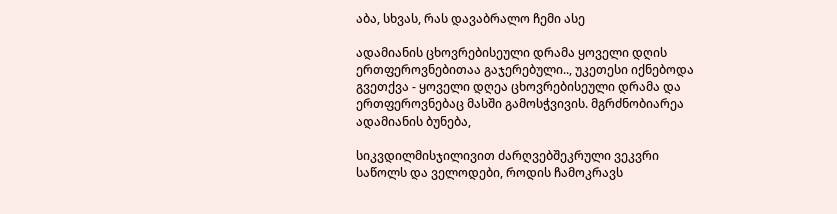აბა, სხვას, რას დავაბრალო ჩემი ასე

ადამიანის ცხოვრებისეული დრამა ყოველი დღის ერთფეროვნებითაა გაჯერებული.., უკეთესი იქნებოდა გვეთქვა - ყოველი დღეა ცხოვრებისეული დრამა და ერთფეროვნებაც მასში გამოსჭვივის. მგრძნობიარეა ადამიანის ბუნება,

სიკვდილმისჯილივით ძარღვებშეკრული ვეკვრი საწოლს და ველოდები, როდის ჩამოკრავს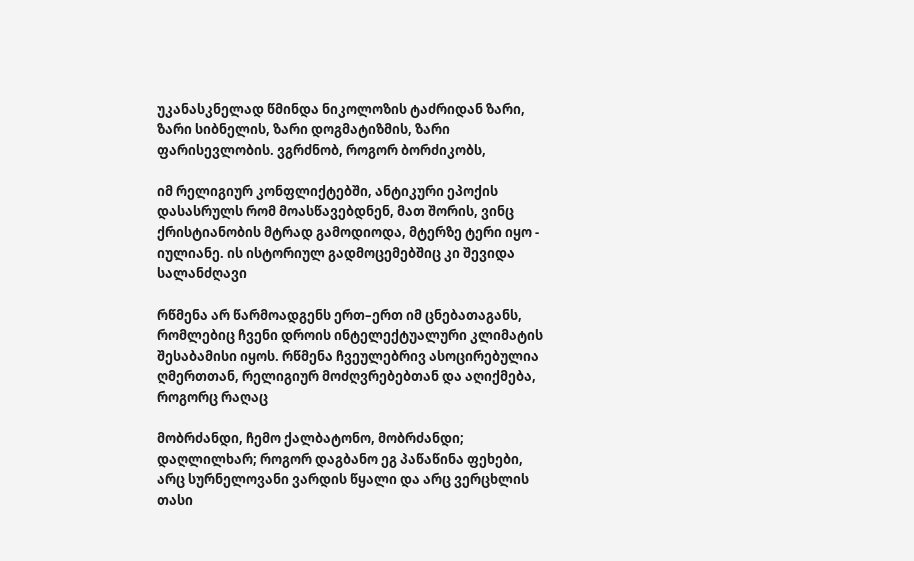უკანასკნელად წმინდა ნიკოლოზის ტაძრიდან ზარი, ზარი სიბნელის, ზარი დოგმატიზმის, ზარი ფარისევლობის. ვგრძნობ, როგორ ბორძიკობს,

იმ რელიგიურ კონფლიქტებში, ანტიკური ეპოქის დასასრულს რომ მოასწავებდნენ, მათ შორის, ვინც ქრისტიანობის მტრად გამოდიოდა, მტერზე ტერი იყო - იულიანე. ის ისტორიულ გადმოცემებშიც კი შევიდა სალანძღავი

რწმენა არ წარმოადგენს ერთ–ერთ იმ ცნებათაგანს, რომლებიც ჩვენი დროის ინტელექტუალური კლიმატის შესაბამისი იყოს. რწმენა ჩვეულებრივ ასოცირებულია ღმერთთან, რელიგიურ მოძღვრებებთან და აღიქმება, როგორც რაღაც

მობრძანდი, ჩემო ქალბატონო, მობრძანდი; დაღლილხარ; როგორ დაგბანო ეგ პაწაწინა ფეხები, არც სურნელოვანი ვარდის წყალი და არც ვერცხლის თასი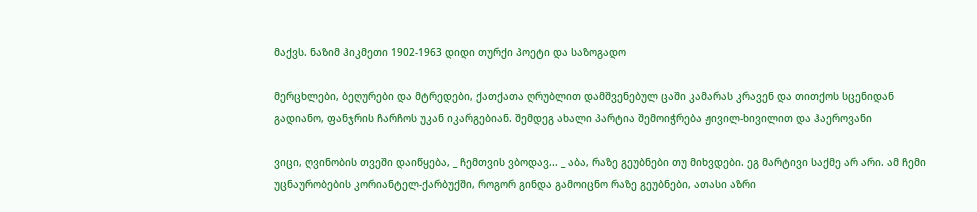მაქვს. ნაზიმ ჰიკმეთი 1902-1963 დიდი თურქი პოეტი და საზოგადო

მერცხლები, ბეღურები და მტრედები, ქათქათა ღრუბლით დამშვენებულ ცაში კამარას კრავენ და თითქოს სცენიდან გადიანო, ფანჯრის ჩარჩოს უკან იკარგებიან. შემდეგ ახალი პარტია შემოიჭრება ჟივილ-ხივილით და ჰაეროვანი

ვიცი, ღვინობის თვეში დაიწყება, _ ჩემთვის ვბოდავ... _ აბა, რაზე გეუბნები თუ მიხვდები. ეგ მარტივი საქმე არ არი. ამ ჩემი უცნაურობების კორიანტელ-ქარბუქში, როგორ გინდა გამოიცნო რაზე გეუბნები, ათასი აზრი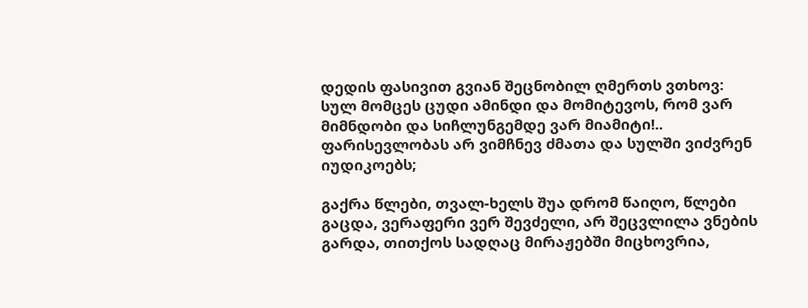დედის ფასივით გვიან შეცნობილ ღმერთს ვთხოვ: სულ მომცეს ცუდი ამინდი და მომიტევოს, რომ ვარ მიმნდობი და სიჩლუნგემდე ვარ მიამიტი!.. ფარისევლობას არ ვიმჩნევ ძმათა და სულში ვიძვრენ იუდიკოებს;

გაქრა წლები, თვალ-ხელს შუა დრომ წაიღო, წლები გაცდა, ვერაფერი ვერ შევძელი, არ შეცვლილა ვნების გარდა, თითქოს სადღაც მირაჟებში მიცხოვრია,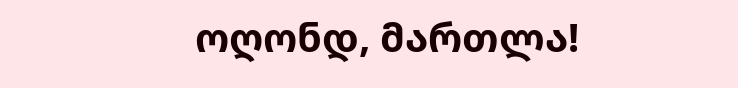ოღონდ, მართლა!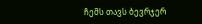ჩემს თავს ბევრჯერ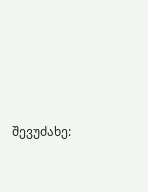შევუძახე: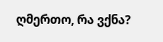ღმერთო, რა ვქნა?